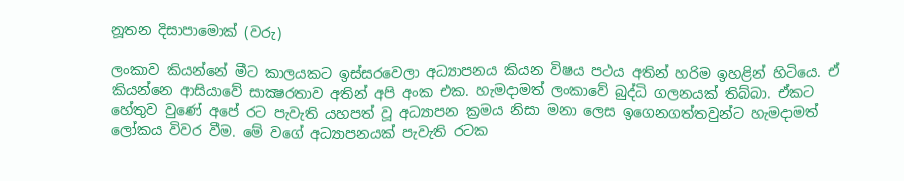නූතන දිසාපාමොක් (වරු)

ලංකාව කියන්නේ මීට කාලයකට ඉස්සරවෙලා අධ්‍යාපනය කියන විෂය පථය අතින් හරිම ඉහළින් හිටියෙ. ඒ කියන්නෙ ආසියාවේ සාක්‍ෂරතාව අතින් අපි අංක එක. හැමදාමත් ලංකාවේ බුද්ධි ගලනයක් තිබ්බා. ඒකට හේතුව වුණේ අපේ රට පැවැති යහපත් වූ අධ්‍යාපන ක්‍රමය නිසා මනා ලෙස ඉගෙනගත්තවුන්ට හැමදාමත් ලෝකය විවර වීම. මේ වගේ අධ්‍යාපනයක් පැවැති රටක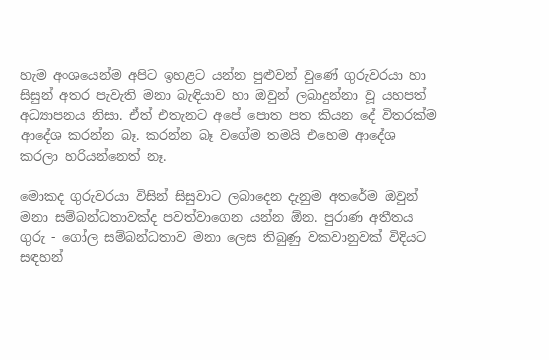හැම අංශයෙන්ම අපිට ඉහළට යන්න පුළුවන් වුණේ ගුරුවරයා හා සිසුන් අතර පැවැති මනා බැඳියාව හා ඔවුන් ලබාදුන්නා වූ යහපත් අධ්‍යාපනය නිසා. ඒත් එතැනට අපේ පොත පත කියන දේ විතරක්ම ආදේශ කරන්න බෑ. කරන්න බෑ වගේම තමයි එහෙම ආදේශ කරලා හරියන්නෙත් නෑ.

මොකද ගුරුවරයා විසින් සිසුවාට ලබාදෙන දැනුම අතරේම ඔවුන් මනා සම්බන්ධතාවක්ද පවත්වාගෙන යන්න ඕන. පුරාණ අතීතය ගුරු - ගෝල සම්බන්ධතාව මනා ලෙස තිබුණු වකවානුවක් විදියට සඳහන්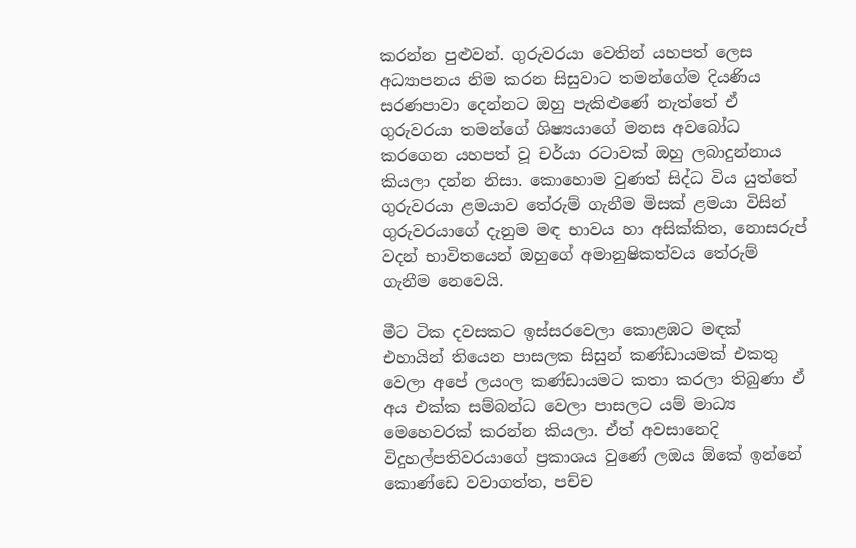කරන්න පුළුවන්. ගුරුවරයා වෙතින් යහපත් ලෙස අධ්‍යාපනය නිම කරන සිසුවාට තමන්ගේම දියණිය සරණපාවා දෙන්නට ඔහු පැකිළුණේ නැත්තේ ඒ ගුරුවරයා තමන්ගේ ශිෂ්‍යයාගේ මනස අවබෝධ කරගෙන යහපත් වූ චර්යා රටාවක් ඔහු ලබාදුන්නාය කියලා දන්න නිසා. කොහොම වුණත් සිද්ධ විය යුත්තේ ගුරුවරයා ළමයාව තේරුම් ගැනීම මිසක් ළමයා විසින් ගුරුවරයාගේ දැනුම මඳ භාවය හා අසික්කිත, නොසරුප් වදන් භාවිතයෙන් ඔහුගේ අමානුෂිකත්වය තේරුම් ගැනීම නෙවෙයි.

මීට ටික දවසකට ඉස්සරවෙලා කොළඹට මඳක් එහායින් තියෙන පාසලක සිසුන් කණ්ඩායමක් එකතු වෙලා අපේ ලයංල කණ්ඩායමට කතා කරලා තිබුණා ඒ අය එක්ක සම්බන්ධ වෙලා පාසලට යම් මාධ්‍ය මෙහෙවරක් කරන්න කියලා. ඒත් අවසානෙදි විදුහල්පතිවරයාගේ ප්‍රකාශය වුණේ ලඔය ඕකේ ඉන්නේ කොණ්ඩෙ වවාගත්ත, පච්ච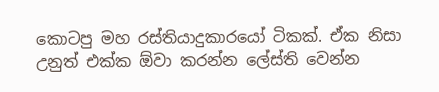කොටපු මහ රස්තියාදුකාරයෝ ටිකක්. ඒක නිසා උනුත් එක්ක ඕවා කරන්න ලේස්ති වෙන්න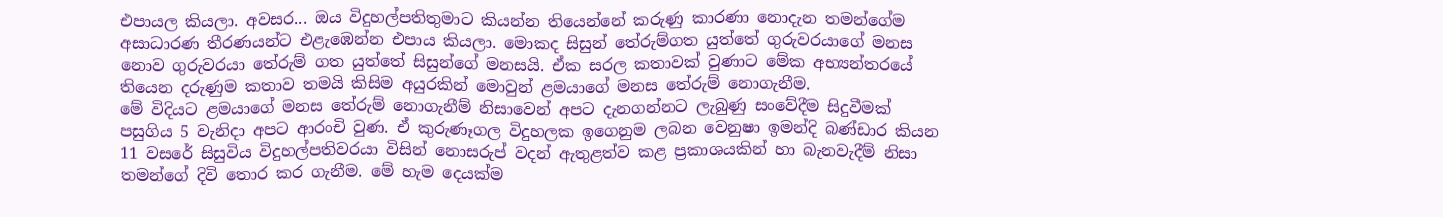එපායල කියලා. අවසර... ඔය විදුහල්පතිතුමාට කියන්න තියෙන්නේ කරුණු කාරණා නොදැන තමන්ගේම අසාධාරණ තීරණයන්ට එළැඹෙන්න එපාය කියලා. මොකද සිසුන් තේරුම්ගත යුත්තේ ගුරුවරයාගේ මනස නොව ගුරුවරයා තේරුම් ගත යුත්තේ සිසුන්ගේ මනසයි. ඒක සරල කතාවක් වුණාට මේක අභ්‍යන්තරයේ තියෙන දරුණුම කතාව තමයි කිසිම අයුරකින් මොවුන් ළමයාගේ මනස තේරුම් නොගැනීම.
මේ විදියට ළමයාගේ මනස තේරුම් නොගැනීම් නිසාවෙන් අපට දැනගන්නට ලැබුණු සංවේදීම සිදුවීමක් පසුගිය 5 වැනිදා අපට ආරංචි වුණ. ඒ කුරුණෑගල විදුහලක ඉගෙනුම ලබන වෙනුෂා ඉමන්දි බණ්ඩාර කියන 11 වසරේ සිසුවිය විදුහල්පතිවරයා විසින් නොසරුප් වදන් ඇතුළත්ව කළ ප්‍රකාශයකින් හා බැනවැදීම් නිසා තමන්ගේ දිවි තොර කර ගැනීම. මේ හැම දෙයක්ම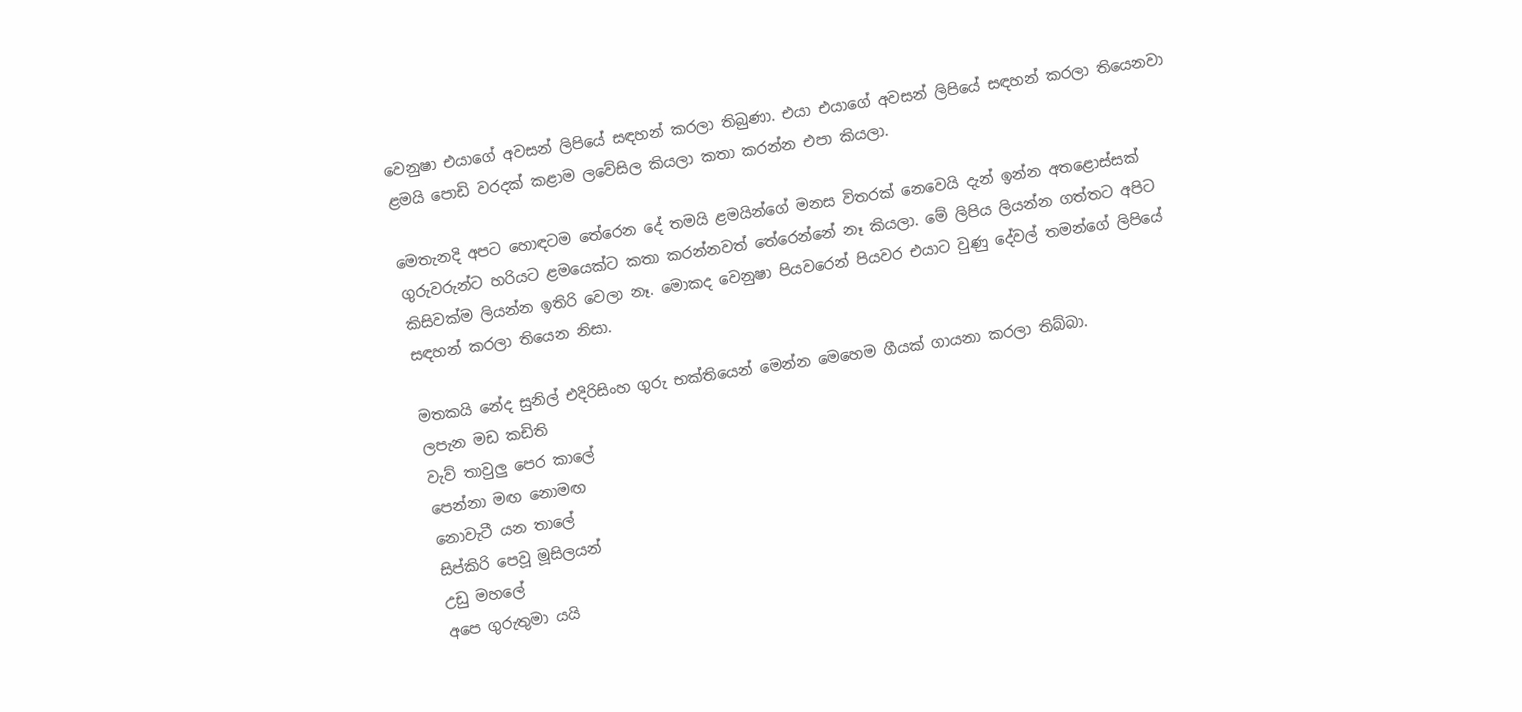වෙනුෂා එයාගේ අවසන් ලිපියේ සඳහන් කරලා තිබුණා. එයා එයාගේ අවසන් ලිපියේ සඳහන් කරලා තියෙනවා ළමයි පොඩි වරදක් කළාම ලවේසිල කියලා කතා කරන්න එපා කියලා.

මෙතැනදි අපට හොඳටම තේරෙන දේ තමයි ළමයින්ගේ මනස විතරක් නෙවෙයි දැන් ඉන්න අතළොස්සක් ගුරුවරුන්ට හරියට ළමයෙක්ට කතා කරන්නවත් තේරෙන්නේ නෑ කියලා. මේ ලිපිය ලියන්න ගත්තට අපිට කිසිවක්ම ලියන්න ඉතිරි වෙලා නෑ. මොකද වෙනුෂා පියවරෙන් පියවර එයාට වුණු දේවල් තමන්ගේ ලිපියේ සඳහන් කරලා තියෙන නිසා.

මතකයි නේද සුනිල් එදිරිසිංහ ගුරු භක්තියෙන් මෙන්න මෙහෙම ගීයක් ගායනා කරලා තිබ්බා.
ලපැන මඩ කඩිති
වැව් තාවුලු පෙර කාලේ
පෙන්නා මඟ නොමඟ
නොවැටී යන තාලේ
සිප්කිරි පෙවූ මූසිලයන්
උඩු මහලේ
අපෙ ගුරුතුමා යයි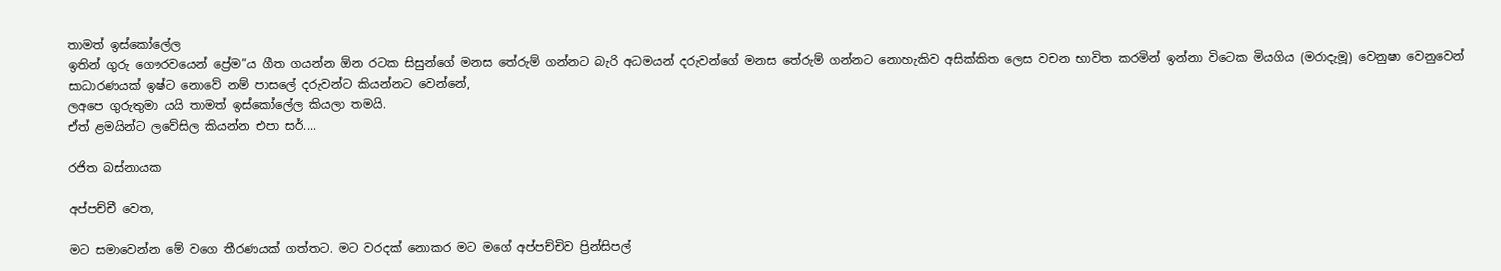තාමත් ඉස්කෝලේල
ඉතින් ගුරු ගෞරවයෙන් ප්‍රේම”ය ගීත ගයන්න ඕන රටක සිසුන්ගේ මනස තේරුම් ගන්නට බැරි අධමයන් දරුවන්ගේ මනස තේරුම් ගන්නට නොහැකිව අසික්කිත ලෙස වචන භාවිත කරමින් ඉන්නා විටෙක මියගිය (මරාදැමූ) වෙනුෂා වෙනුවෙන් සාධාරණයක් ඉෂ්ට නොවේ නම් පාසලේ දරුවන්ට කියන්නට වෙන්නේ,
ලඅපෙ ගුරුතුමා යයි තාමත් ඉස්කෝලේල කියලා තමයි.
ඒත් ළමයින්ට ලවේසිල කියන්න එපා සර්....

රජිත බස්නායක

අප්පච්චී වෙත,

මට සමාවෙන්න මේ වගෙ තීරණයක් ගත්තට. මට වරදක් නොකර මට මගේ අප්පච්චිව ප්‍රින්සිපල්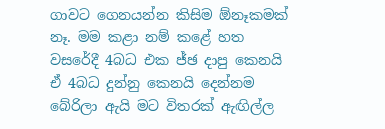ගාවට ගෙනයන්න කිසිම ඕනෑකමක් නෑ. මම කළා නම් කළේ හත වසරේදී 4බධ එක ජ්ඡ දාපු කෙනයි ඒ 4බධ දුන්නු කෙනයි දෙන්නම බේරිලා ඇයි මට විතරක් ඇඟිල්ල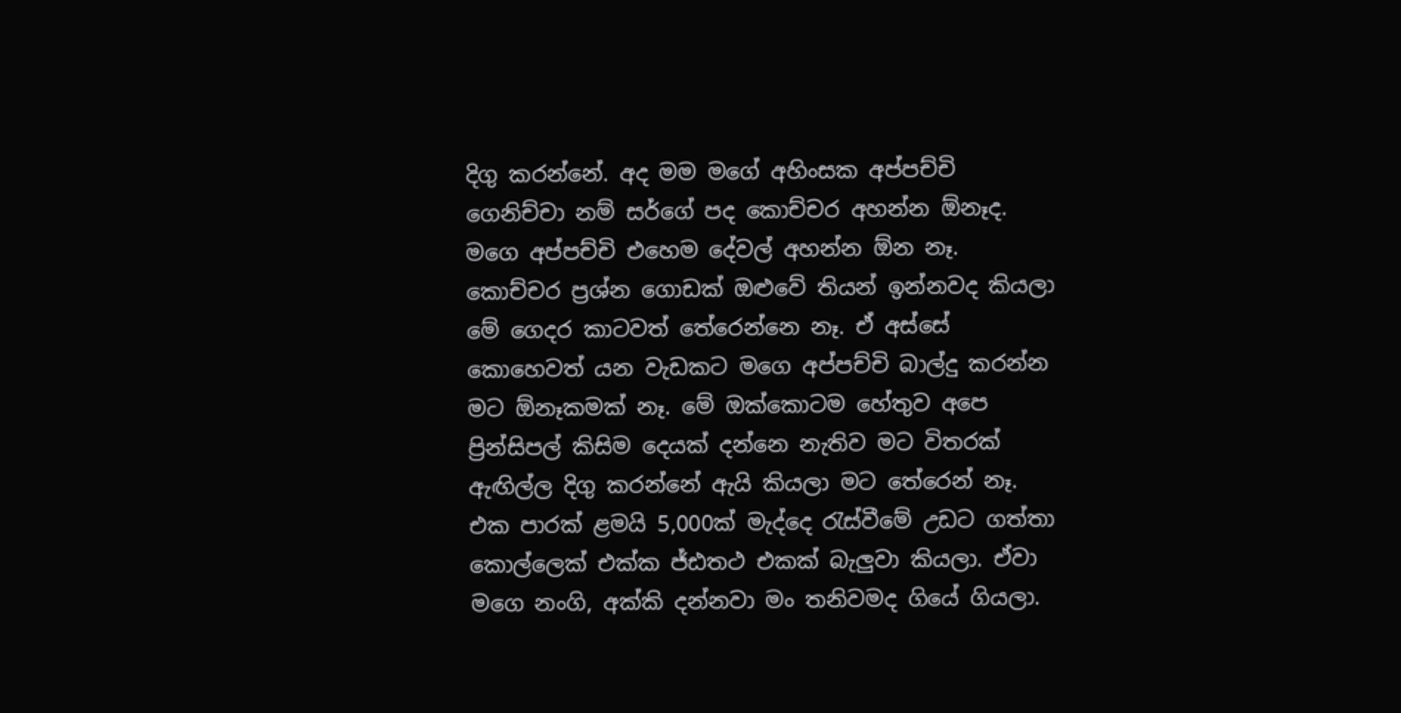දිගු කරන්නේ. අද මම මගේ අහිංසක අප්පච්චි ගෙනිච්චා නම් සර්ගේ පද කොච්චර අහන්න ඕනෑද. මගෙ අප්පච්චි එහෙම දේවල් අහන්න ඕන නෑ. කොච්චර ප්‍රශ්න ගොඩක් ඔළුවේ තියන් ඉන්නවද කියලා මේ ගෙදර කාටවත් තේරෙන්නෙ නෑ. ඒ අස්සේ කොහෙවත් යන වැඩකට මගෙ අප්පච්චි බාල්දු කරන්න මට ඕනෑකමක් නෑ. මේ ඔක්කොටම හේතුව අපෙ ප්‍රින්සිපල් කිසිම දෙයක් දන්නෙ නැතිව මට විතරක් ඇඟිල්ල දිගු කරන්නේ ඇයි කියලා මට තේරෙන් නෑ. එක පාරක් ළමයි 5,000ක් මැද්දෙ රැස්වීමේ උඩට ගත්තා කොල්ලෙක් එක්ක ජ්ඪතථ එකක් බැලුවා කියලා. ඒවා මගෙ නංගි, අක්කි දන්නවා මං තනිවමද ගියේ ගියලා.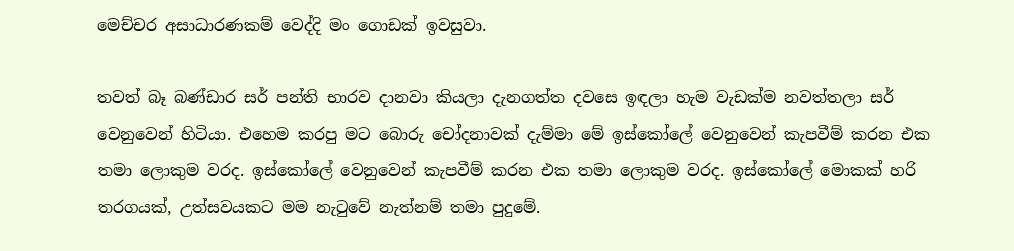මෙච්චර අසාධාරණකම් වෙද්දි මං ගොඩක් ඉවසුවා.

තවත් බෑ බණ්ඩාර සර් පන්ති භාරව දානවා කියලා දැනගත්ත දවසෙ ඉඳලා හැම වැඩක්ම නවත්තලා සර් වෙනුවෙන් හිටියා. එහෙම කරපු මට බොරු චෝදනාවක් දැම්මා මේ ඉස්කෝලේ වෙනුවෙන් කැපවීම් කරන එක තමා ලොකුම වරද. ඉස්කෝලේ වෙනුවෙන් කැපවීම් කරන එක තමා ලොකුම වරද. ඉස්කෝලේ මොකක් හරි තරගයක්, උත්සවයකට මම නැටුවේ නැත්නම් තමා පුදුමේ.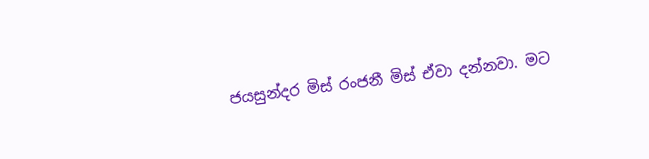ජයසුන්දර මිස් රංජනී මිස් ඒවා දන්නවා. මට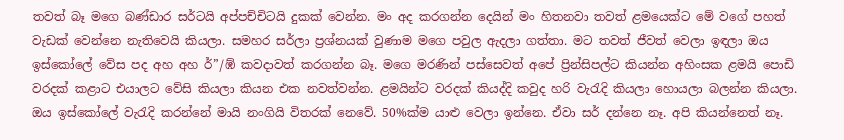තවත් බෑ මගෙ බණ්ඩාර සර්ටයි අප්පච්චිටයි දුකක් වෙන්න. මං අද කරගන්න දෙයින් මං හිතනවා තවත් ළමයෙක්ට මේ වගේ පහත් වැඩක් වෙන්නෙ නැතිවෙයි කියලා. සමහර සර්ලා ප්‍රශ්නයක් වුණාම මගෙ පවුල ඇදලා ගත්තා. මට තවත් ජීවත් වෙලා ඉඳලා ඔය ඉස්කෝලේ වේස පද අහ අහ ර්”/ඹ් කවදාවත් කරගන්න බෑ. මගෙ මරණින් පස්සෙවත් අපේ ප්‍රින්සිපල්ට කියන්න අහිංසක ළමයි පොඩි වරදක් කළාට එයාලට වේසි කියලා කියන එක නවත්වන්න. ළමයින්ට වරදක් කියද්දි කවුද හරි වැරැදි කියලා හොයලා බලන්න කියලා. ඔය ඉස්කෝලේ වැරැදි කරන්නේ මායි නංගියි විතරක් නෙවේ. 50%ක්ම යාළු වෙලා ඉන්නෙ. ඒවා සර් දන්නෙ නෑ. අපි කියන්නෙත් නෑ.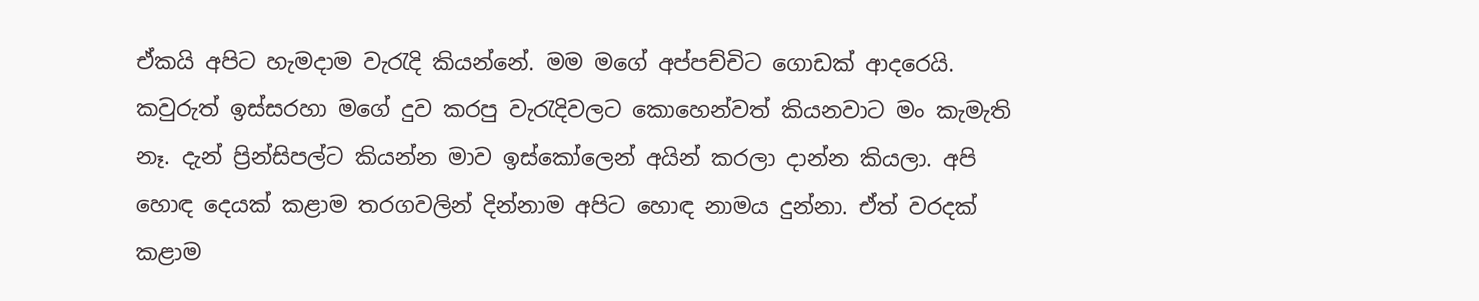ඒකයි අපිට හැමදාම වැරැදි කියන්නේ. මම මගේ අප්පච්චිට ගොඩක් ආදරෙයි. කවුරුත් ඉස්සරහා මගේ දුව කරපු වැරැදිවලට කොහෙන්වත් කියනවාට මං කැමැති නෑ. දැන් ප්‍රින්සිපල්ට කියන්න මාව ඉස්කෝලෙන් අයින් කරලා දාන්න කියලා. අපි හොඳ දෙයක් කළාම තරගවලින් දින්නාම අපිට හොඳ නාමය දුන්නා. ඒත් වරදක් කළාම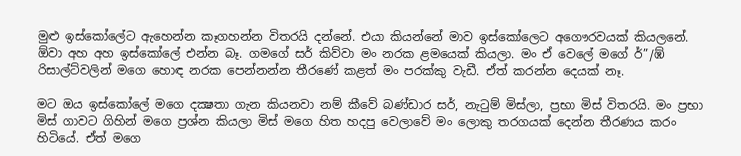මුළු ඉස්කෝලේට ඇහෙන්න කෑගහන්න විතරයි දන්නේ. එයා කියන්නේ මාව ඉස්කෝලෙට අගෞරවයක් කියලනේ. ඕවා අහ අහ ඉස්කෝලේ එන්න බෑ. ගමගේ සර් කිව්වා මං නරක ළමයෙක් කියලා. මං ඒ වෙලේ මගේ ර්”/ඹ් රිසාල්ට්වලින් මගෙ හොඳ නරක පෙන්නන්න තීරණේ කළත් මං පරක්කු වැඩී. ඒත් කරන්න දෙයක් නෑ.

මට ඔය ඉස්කෝලේ මගෙ දක්‍ෂතා ගැන කියනවා නම් කීවේ බණ්ඩාර සර්, නැටුම් මිස්ලා, ප්‍රභා මිස් විතරයි. මං ප්‍රභා මිස් ගාවට ගිහින් මගෙ ප්‍රශ්න කියලා මිස් මගෙ හිත හදපු වෙලාවේ මං ලොකු තරගයක් දෙන්න තීරණය කරං හිටියේ. ඒත් මගෙ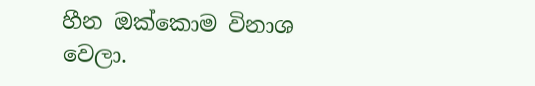හීන ඔක්කොම විනාශ වෙලා.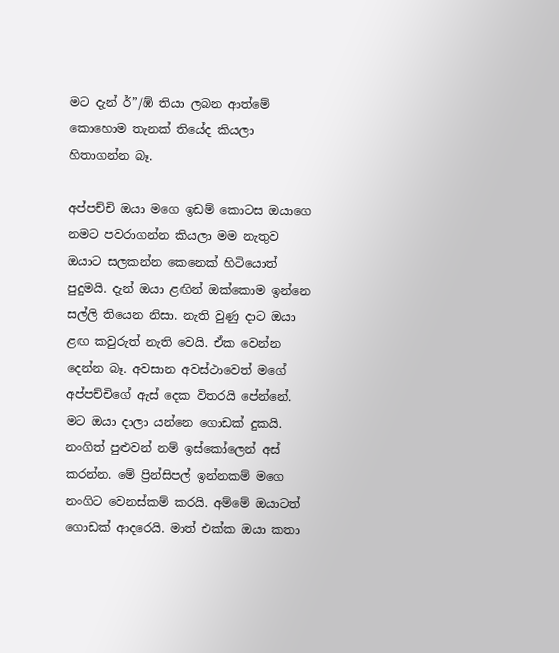මට දැන් ර්”/ඹ් තියා ලබන ආත්මේ කොහොම තැනක් තියේද කියලා හිතාගන්න බෑ.

අප්පච්චි ඔයා මගෙ ඉඩම් කොටස ඔයාගෙ නමට පවරාගන්න කියලා මම නැතුව ඔයාට සලකන්න කෙනෙක් හිටියොත් පුදුමයි. දැන් ඔයා ළඟින් ඔක්කොම ඉන්නෙ සල්ලි තියෙන නිසා. නැති වුණු දාට ඔයා ළඟ කවුරුත් නැති වෙයි. ඒක වෙන්න දෙන්න බෑ. අවසාන අවස්ථාවෙත් මගේ අප්පච්චිගේ ඇස් දෙක විතරයි පේන්නේ. මට ඔයා දාලා යන්නෙ ගොඩක් දුකයි. නංගිත් පුළුවන් නම් ඉස්කෝලෙන් අස් කරන්න. මේ ප්‍රින්සිපල් ඉන්නකම් මගෙ නංගිට වෙනස්කම් කරයි. අම්මේ ඔයාටත් ගොඩක් ආදරෙයි. මාත් එක්ක ඔයා කතා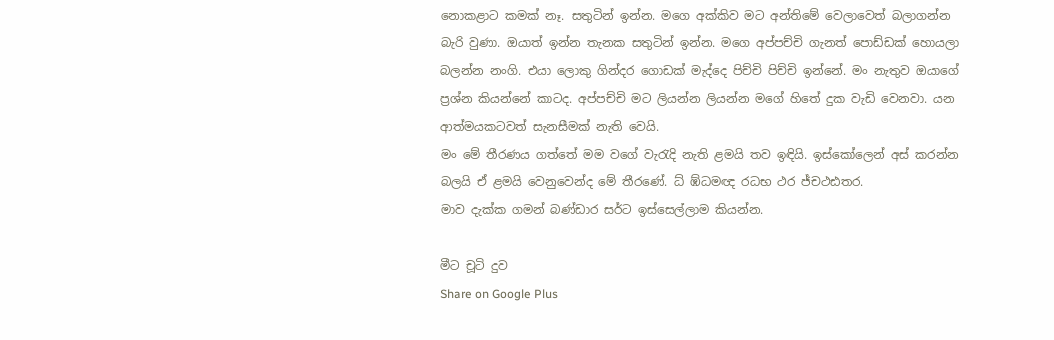නොකළාට කමක් නෑ. සතුටින් ඉන්න. මගෙ අක්කිව මට අන්තිමේ වෙලාවෙත් බලාගන්න බැරි වුණා. ඔයාත් ඉන්න තැනක සතුටින් ඉන්න. මගෙ අප්පච්චි ගැනත් පොඩ්ඩක් හොයලා බලන්න නංගි. එයා ලොකු ගින්දර ගොඩක් මැද්දෙ පිච්චි පිච්චි ඉන්නේ. මං නැතුව ඔයාගේ ප්‍රශ්න කියන්නේ කාටද. අප්පච්චි මට ලියන්න ලියන්න මගේ හිතේ දුක වැඩි වෙනවා. යන ආත්මයකටවත් සැනසීමක් නැති වෙයි.
මං මේ තීරණය ගත්තේ මම වගේ වැරැදි නැති ළමයි තව ඉඳියි. ඉස්කෝලෙන් අස් කරන්න බලයි ඒ ළමයි වෙනුවෙන්ද මේ තීරණේ. ධ් ඹ්ධමඥ රධභ ථර ජ්චථඪතර.
මාව දැක්ක ගමන් බණ්ඩාර සර්ට ඉස්සෙල්ලාම කියන්න.

මීට චූටි දුව
Share on Google Plus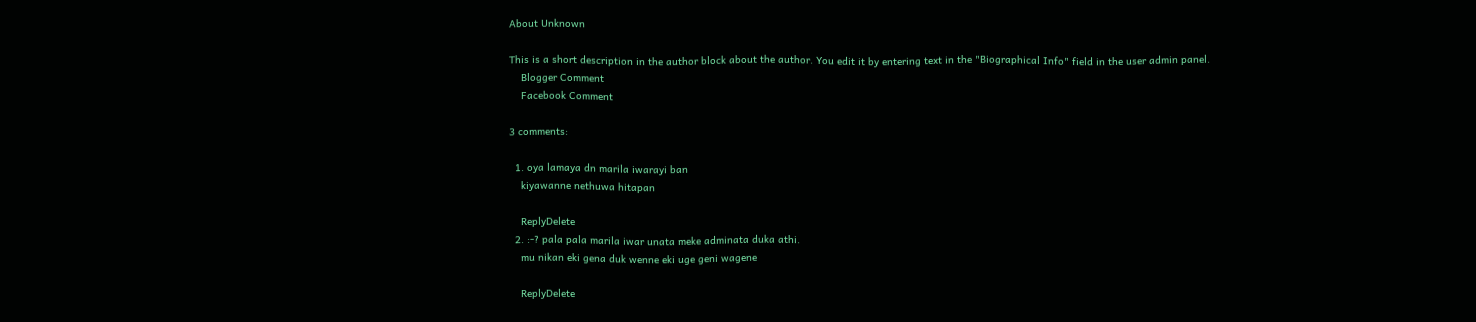About Unknown

This is a short description in the author block about the author. You edit it by entering text in the "Biographical Info" field in the user admin panel.
    Blogger Comment
    Facebook Comment

3 comments:

  1. oya lamaya dn marila iwarayi ban
    kiyawanne nethuwa hitapan

    ReplyDelete
  2. :-? pala pala marila iwar unata meke adminata duka athi.
    mu nikan eki gena duk wenne eki uge geni wagene

    ReplyDelete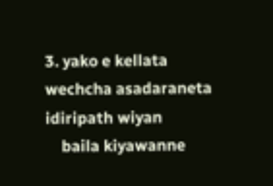3. yako e kellata wechcha asadaraneta idiripath wiyan
    baila kiyawanne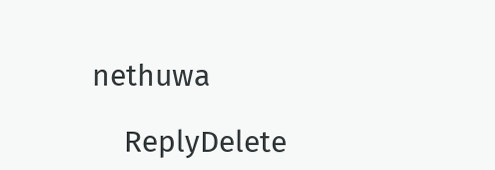nethuwa

    ReplyDelete